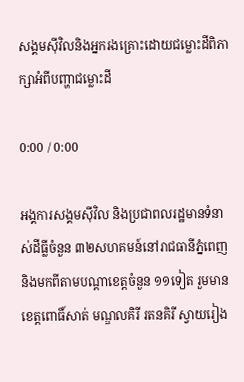សង្គមស៊ីវិលនិងអ្នករងគ្រោះដោយជម្លោះដីពិភាក្សាអំពីបញ្ហាជម្លោះដី

0:00 / 0:00

អង្គការសង្គមស៊ីវិល និងប្រជាពលរដ្ឋមានទំនាស់ដីធ្លីចំនួន ៣២សហគមន៍នៅរាជធានីភ្នំពេញ និងមកពីតាមបណ្ដាខេត្តចំនួន ១១ទៀត រួមមានខេត្តពោធិ៍សាត់ មណ្ឌលគិរី រតនគិរី ស្វាយរៀង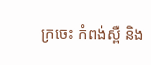ក្រចេះ កំពង់ស្ពឺ និង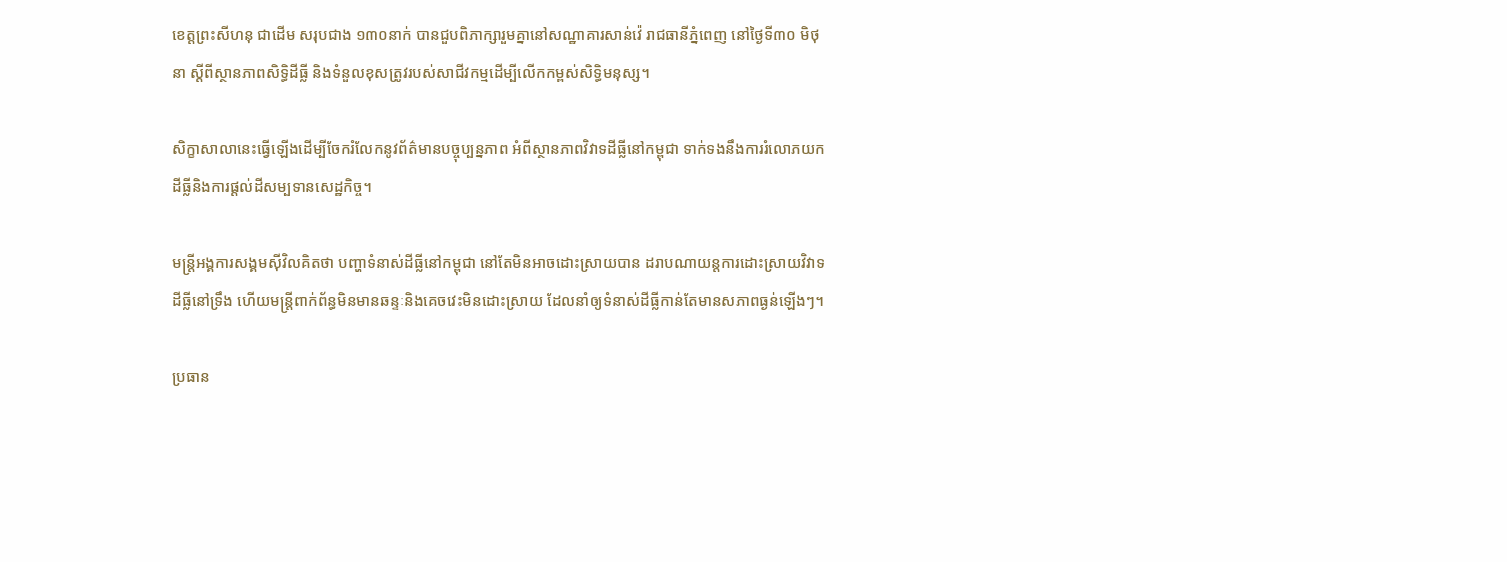ខេត្តព្រះសីហនុ ជាដើម សរុបជាង ១៣០នាក់ បានជួបពិភាក្សារួមគ្នានៅសណ្ឋាគារសាន់វ៉េ រាជធានីភ្នំពេញ នៅថ្ងៃទី៣០ មិថុនា ស្ដីពីស្ថានភាពសិទ្ធិដីធ្លី និងទំនួលខុសត្រូវរបស់សាជីវកម្មដើម្បីលើកកម្ពស់សិទ្ធិមនុស្ស។

សិក្ខាសាលានេះធ្វើឡើងដើម្បីចែករំលែកនូវព័ត៌មានបច្ចុប្បន្នភាព អំពីស្ថានភាពវិវាទដីធ្លីនៅកម្ពុជា ទាក់ទងនឹងការរំលោភយកដីធ្លីនិងការផ្ដល់ដីសម្បទានសេដ្ឋកិច្ច។

មន្ត្រីអង្គការសង្គមស៊ីវិលគិតថា បញ្ហាទំនាស់ដីធ្លីនៅកម្ពុជា នៅតែមិនអាចដោះស្រាយបាន ដរាបណាយន្តការដោះស្រាយវិវាទដីធ្លីនៅទ្រឹង ហើយមន្ត្រីពាក់ព័ន្ធមិនមានឆន្ទៈនិងគេចវេះមិនដោះស្រាយ ដែលនាំឲ្យទំនាស់ដីធ្លីកាន់តែមានសភាពធ្ងន់ឡើងៗ។

ប្រធាន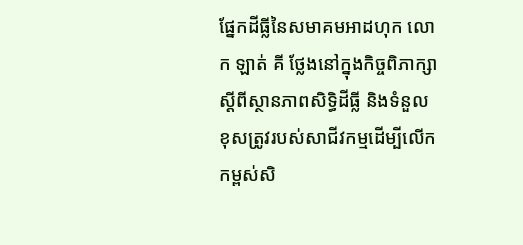ផ្នែកដីធ្លីនៃសមាគមអាដហុក លោក ឡាត់ គី ថ្លែងនៅក្នុងកិច្ចពិភាក្សាស្ដីពីស្ថានភាពសិទ្ធិដីធ្លី និងទំនួលខុសត្រូវរបស់សាជីវកម្មដើម្បីលើកកម្ពស់សិ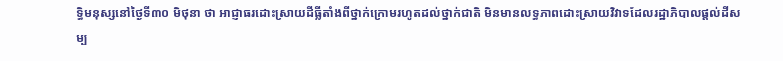ទ្ធិមនុស្សនៅថ្ងៃទី៣០ មិថុនា ថា អាជ្ញាធរដោះស្រាយដីធ្លីតាំងពីថ្នាក់ក្រោមរហូតដល់ថ្នាក់ជាតិ មិនមានលទ្ធភាពដោះស្រាយវិវាទដែលរដ្ឋាភិបាលផ្តល់ដីសម្ប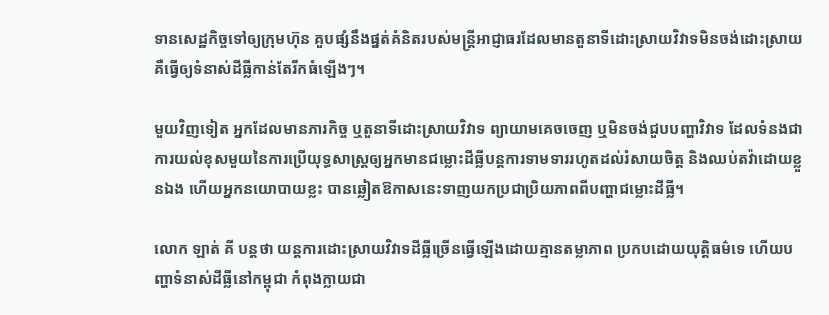ទានសេដ្ឋកិច្ចទៅឲ្យក្រុមហ៊ុន គួបផ្សំនឹងផ្នត់គំនិតរបស់មន្ត្រីអាជ្ញាធរដែលមានតួនាទីដោះស្រាយវិវាទមិនចង់ដោះស្រាយ គឺធ្វើឲ្យទំនាស់ដីធ្លីកាន់តែរីកធំឡើងៗ។

មួយវិញទៀត អ្នកដែលមានភារកិច្ច ឬតួនាទីដោះស្រាយវិវាទ ព្យាយាមគេចចេញ ឬមិនចង់ជួបបញ្ហាវិវាទ ដែលទំនងជាការយល់ខុសមួយនៃការប្រើយុទ្ធសាស្ត្រឲ្យអ្នកមានជម្លោះដីធ្លីបន្តការទាមទាររហូតដល់រំសាយចិត្ត និងឈប់តវ៉ាដោយខ្លួនឯង ហើយអ្នកនយោបាយខ្លះ បានឆ្លៀតឱកាសនេះទាញយកប្រជាប្រិយភាពពីបញ្ហាជម្លោះដីធ្លី។

លោក ឡាត់ គី បន្តថា យន្តការដោះស្រាយវិវាទដីធ្លីច្រើនធ្វើឡើងដោយគ្មានតម្លាភាព ប្រកបដោយយុត្តិធម៌ទេ ហើយបញ្ហាទំនាស់ដីធ្លីនៅកម្ពុជា កំពុងក្លាយជា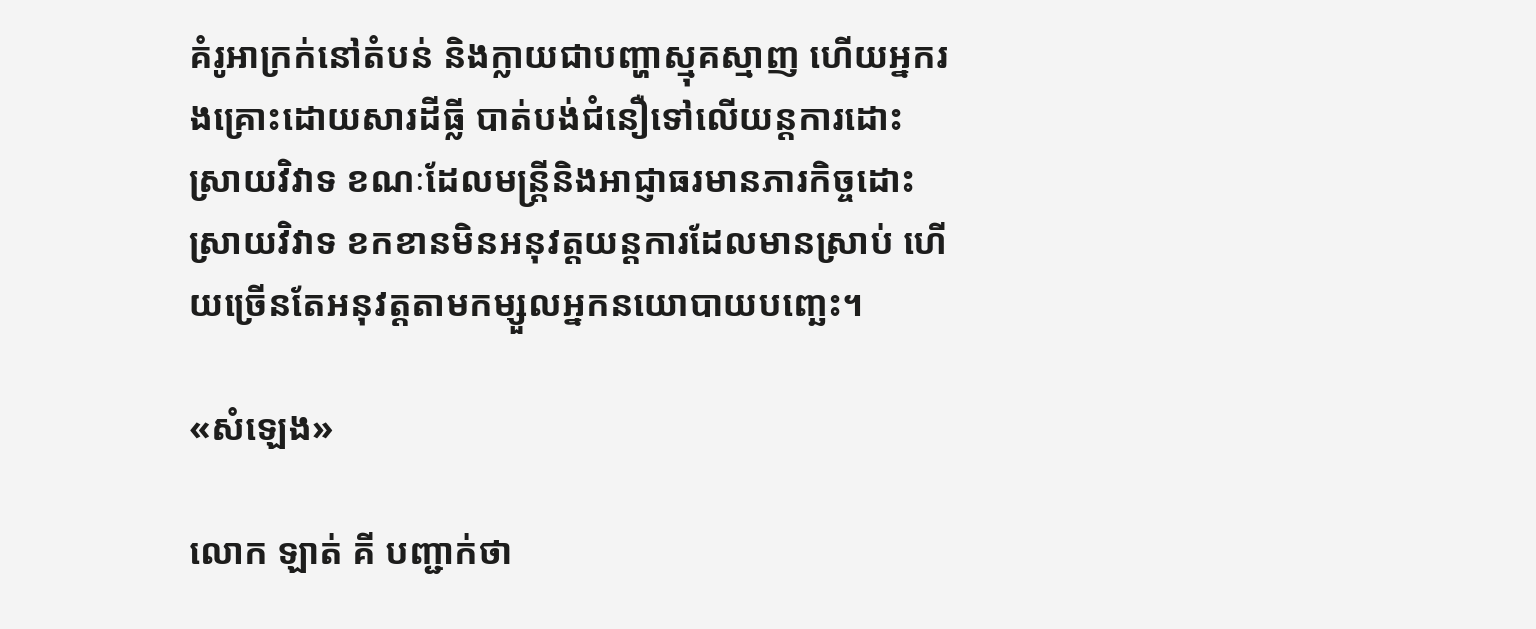គំរូអាក្រក់នៅតំបន់ និងក្លាយជាបញ្ហាស្មុគស្មាញ ហើយអ្នករងគ្រោះដោយសារដីធ្លី បាត់បង់ជំនឿទៅលើយន្តការដោះស្រាយវិវាទ ខណៈដែលមន្ត្រីនិងអាជ្ញាធរមានភារកិច្ចដោះស្រាយវិវាទ ខកខានមិនអនុវត្តយន្តការដែលមានស្រាប់ ហើយច្រើនតែអនុវត្តតាមកម្សួលអ្នកនយោបាយបញ្ឆេះ។

«សំឡេង»

លោក ឡាត់ គី បញ្ជាក់ថា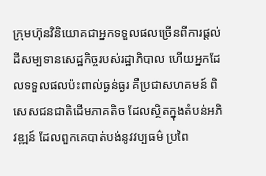ក្រុមហ៊ុនវិនិយោគជាអ្នកទទួលផលច្រើនពីការផ្តល់ដីសម្បទានសេដ្ឋកិច្ចរបស់រដ្ឋាភិបាល ហើយអ្នកដែលទទួលផលប៉ះពាល់ធ្ងន់ធ្ងរ គឺប្រជាសហគមន៍ ពិសេសជនជាតិដើមភាគតិច ដែលស្ថិតក្នុងតំបន់អភិវឌ្ឍន៍ ដែលពួកគេបាត់បង់នូវវប្បធម៌ ប្រពៃ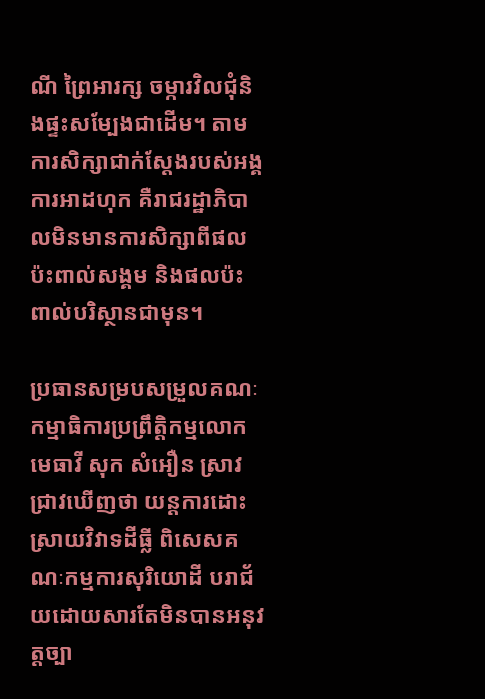ណី ព្រៃអារក្ស ចម្ការវិលជុំនិងផ្ទះសម្បែងជាដើម។ តាមការសិក្សាជាក់ស្តែងរបស់អង្គការអាដហុក គឺរាជរដ្ឋាភិបាលមិនមានការសិក្សាពីផលប៉ះពាល់សង្គម និងផលប៉ះពាល់បរិស្ថានជាមុន។

ប្រធានសម្របសម្រួលគណៈកម្មាធិការប្រព្រឹត្តិកម្មលោកមេធាវី សុក សំអឿន ស្រាវជ្រាវឃើញថា យន្តការដោះស្រាយវិវាទដីធ្លី ពិសេសគណៈកម្មការសុរិយោដី បរាជ័យដោយសារតែមិនបានអនុវត្តច្បា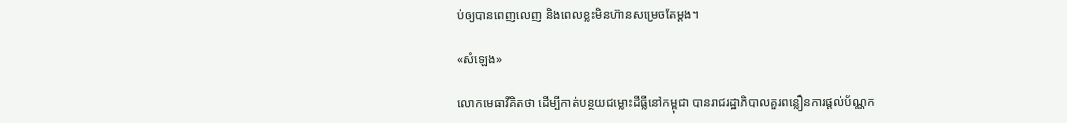ប់ឲ្យបានពេញលេញ និងពេលខ្លះមិនហ៊ានសម្រេចតែម្ដង។

«សំឡេង»

លោកមេធាវីគិតថា ដើម្បីកាត់បន្ថយជម្លោះដីធ្លីនៅកម្ពុជា បានរាជរដ្ឋាភិបាលគួរពន្លឿនការផ្តល់ប័ណ្ណក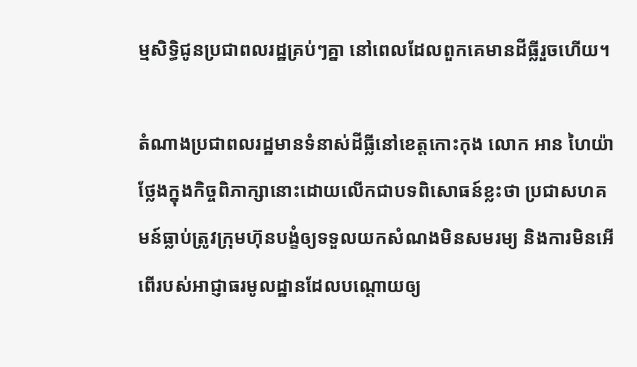ម្មសិទ្ធិជូនប្រជាពលរដ្ឋគ្រប់ៗគ្នា នៅពេលដែលពួកគេមានដីធ្លីរួចហើយ។

តំណាងប្រជាពលរដ្ឋមានទំនាស់ដីធ្លីនៅខេត្តកោះកុង លោក អាន ហៃយ៉ា ថ្លែងក្នុងកិច្ចពិភាក្សានោះដោយលើកជាបទពិសោធន៍ខ្លះថា ប្រជាសហគមន៍ធ្លាប់ត្រូវក្រុមហ៊ុនបង្ខំឲ្យទទួលយកសំណងមិនសមរម្យ និងការមិនអើពើរបស់អាជ្ញាធរមូលដ្ឋានដែលបណ្ដោយឲ្យ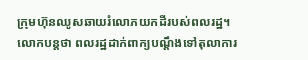ក្រុមហ៊ុនឈូសឆាយរំលោភយកដីរបស់ពលរដ្ឋ។ លោកបន្តថា ពលរដ្ឋដាក់ពាក្យបណ្ដឹងទៅតុលាការ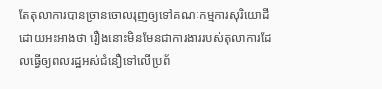តែតុលាការបានច្រានចោលរុញឲ្យទៅគណៈកម្មការសុរិយោដី ដោយអះអាងថា រឿងនោះមិនមែនជាការងាររបស់តុលាការដែលធ្វើឲ្យពលរដ្ឋអស់ជំនឿទៅលើប្រព័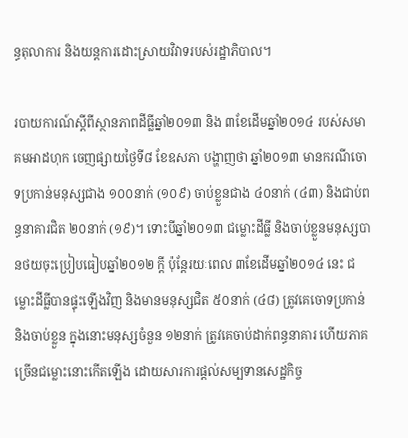ន្ធតុលាការ និងយន្តការដោះស្រាយវិវាទរបស់រដ្ឋាភិបាល។

របាយការណ៍ស្ដីពីស្ថានភាពដីធ្លីឆ្នាំ២០១៣ និង ៣ខែដើមឆ្នាំ២០១៤ របស់សមាគមអាដហុក ចេញផ្សាយថ្ងៃទី៨ ខែឧសភា បង្ហាញថា ឆ្នាំ២០១៣ មានករណីចោទប្រកាន់មនុស្សជាង ១០០នាក់ (១០៩) ចាប់ខ្លួនជាង ៤០នាក់ (៤៣) និងជាប់ពន្ធនាគារជិត ២០នាក់ (១៩)។ ទោះបីឆ្នាំ២០១៣ ជម្លោះដីធ្លី និងចាប់ខ្លួនមនុស្សបានថយចុះប្រៀបធៀបឆ្នាំ២០១២ ក្តី ប៉ុន្តែរយៈពេល ៣ខែដើមឆ្នាំ២០១៤ នេះ ជម្លោះដីធ្លីបានផ្ទុះឡើងវិញ និងមានមនុស្សជិត ៥០នាក់ (៤៨) ត្រូវគេចោទប្រកាន់ និងចាប់ខ្លួន ក្នុងនោះមនុស្សចំនួន ១២នាក់ ត្រូវគេចាប់ដាក់ពន្ធនាគារ ហើយភាគច្រើនជម្លោះនោះកើតឡើង ដោយសារការផ្តល់សម្បទានសេដ្ឋកិច្ច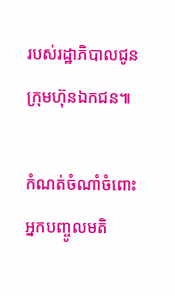របស់រដ្ឋាភិបាលជូនក្រុមហ៊ុនឯកជន៕

កំណត់ចំណាំចំពោះអ្នកបញ្ចូលមតិ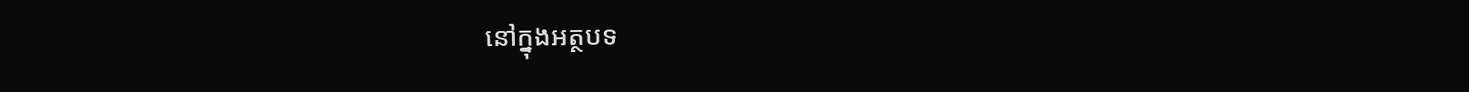នៅក្នុងអត្ថបទ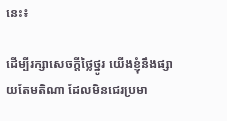នេះ៖

ដើម្បីរក្សាសេចក្ដីថ្លៃថ្នូរ យើងខ្ញុំនឹងផ្សាយតែមតិណា ដែលមិនជេរប្រមា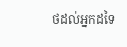ថដល់អ្នកដទៃ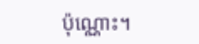ប៉ុណ្ណោះ។